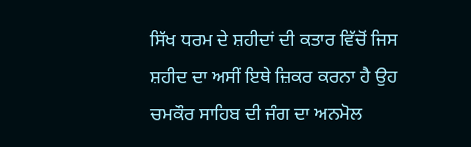ਸਿੱਖ ਧਰਮ ਦੇ ਸ਼ਹੀਦਾਂ ਦੀ ਕਤਾਰ ਵਿੱਚੋਂ ਜਿਸ ਸ਼ਹੀਦ ਦਾ ਅਸੀਂ ਇਥੇ ਜ਼ਿਕਰ ਕਰਨਾ ਹੈ ਉਹ ਚਮਕੌਰ ਸਾਹਿਬ ਦੀ ਜੰਗ ਦਾ ਅਨਮੋਲ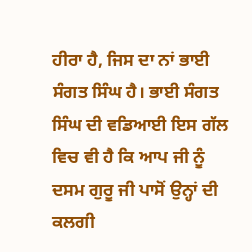ਹੀਰਾ ਹੈ, ਜਿਸ ਦਾ ਨਾਂ ਭਾਈ ਸੰਗਤ ਸਿੰਘ ਹੈ। ਭਾਈ ਸੰਗਤ ਸਿੰਘ ਦੀ ਵਡਿਆਈ ਇਸ ਗੱਲ ਵਿਚ ਵੀ ਹੈ ਕਿ ਆਪ ਜੀ ਨੂੰ ਦਸਮ ਗੁਰੂ ਜੀ ਪਾਸੋਂ ਉਨ੍ਹਾਂ ਦੀ ਕਲਗੀ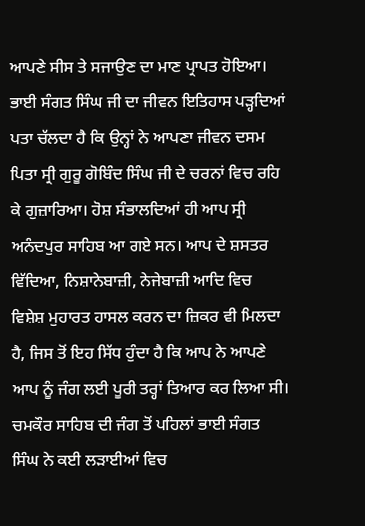ਆਪਣੇ ਸੀਸ ਤੇ ਸਜਾਉਣ ਦਾ ਮਾਣ ਪ੍ਰਾਪਤ ਹੋਇਆ। ਭਾਈ ਸੰਗਤ ਸਿੰਘ ਜੀ ਦਾ ਜੀਵਨ ਇਤਿਹਾਸ ਪੜ੍ਹਦਿਆਂ ਪਤਾ ਚੱਲਦਾ ਹੈ ਕਿ ਉਨ੍ਹਾਂ ਨੇ ਆਪਣਾ ਜੀਵਨ ਦਸਮ ਪਿਤਾ ਸ੍ਰੀ ਗੁਰੂ ਗੋਬਿੰਦ ਸਿੰਘ ਜੀ ਦੇ ਚਰਨਾਂ ਵਿਚ ਰਹਿ ਕੇ ਗੁਜ਼ਾਰਿਆ। ਹੋਸ਼ ਸੰਭਾਲਦਿਆਂ ਹੀ ਆਪ ਸ੍ਰੀ ਅਨੰਦਪੁਰ ਸਾਹਿਬ ਆ ਗਏ ਸਨ। ਆਪ ਦੇ ਸ਼ਸਤਰ ਵਿੱਦਿਆ, ਨਿਸ਼ਾਨੇਬਾਜ਼ੀ, ਨੇਜੇਬਾਜ਼ੀ ਆਦਿ ਵਿਚ ਵਿਸ਼ੇਸ਼ ਮੁਹਾਰਤ ਹਾਸਲ ਕਰਨ ਦਾ ਜ਼ਿਕਰ ਵੀ ਮਿਲਦਾ ਹੈ, ਜਿਸ ਤੋਂ ਇਹ ਸਿੱਧ ਹੁੰਦਾ ਹੈ ਕਿ ਆਪ ਨੇ ਆਪਣੇ ਆਪ ਨੂੰ ਜੰਗ ਲਈ ਪੂਰੀ ਤਰ੍ਹਾਂ ਤਿਆਰ ਕਰ ਲਿਆ ਸੀ। ਚਮਕੌਰ ਸਾਹਿਬ ਦੀ ਜੰਗ ਤੋਂ ਪਹਿਲਾਂ ਭਾਈ ਸੰਗਤ ਸਿੰਘ ਨੇ ਕਈ ਲੜਾਈਆਂ ਵਿਚ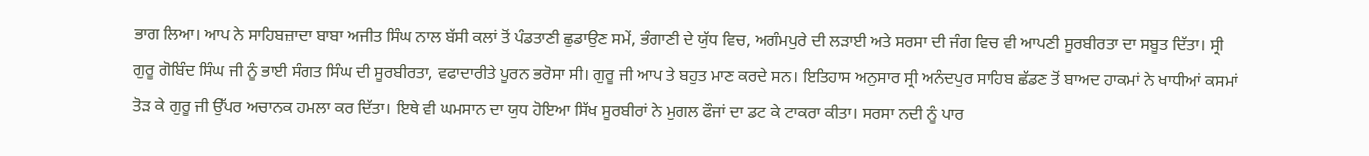ਭਾਗ ਲਿਆ। ਆਪ ਨੇ ਸਾਹਿਬਜ਼ਾਦਾ ਬਾਬਾ ਅਜੀਤ ਸਿੰਘ ਨਾਲ ਬੱਸੀ ਕਲਾਂ ਤੋਂ ਪੰਡਤਾਣੀ ਛੁਡਾਉਣ ਸਮੇਂ, ਭੰਗਾਣੀ ਦੇ ਯੁੱਧ ਵਿਚ, ਅਗੰਮਪੁਰੇ ਦੀ ਲੜਾਈ ਅਤੇ ਸਰਸਾ ਦੀ ਜੰਗ ਵਿਚ ਵੀ ਆਪਣੀ ਸੂਰਬੀਰਤਾ ਦਾ ਸਬੂਤ ਦਿੱਤਾ। ਸ੍ਰੀ ਗੁਰੂ ਗੋਬਿੰਦ ਸਿੰਘ ਜੀ ਨੂੰ ਭਾਈ ਸੰਗਤ ਸਿੰਘ ਦੀ ਸੂਰਬੀਰਤਾ, ਵਫਾਦਾਰੀਤੇ ਪੂਰਨ ਭਰੋਸਾ ਸੀ। ਗੁਰੂ ਜੀ ਆਪ ਤੇ ਬਹੁਤ ਮਾਣ ਕਰਦੇ ਸਨ। ਇਤਿਹਾਸ ਅਨੁਸਾਰ ਸ੍ਰੀ ਅਨੰਦਪੁਰ ਸਾਹਿਬ ਛੱਡਣ ਤੋਂ ਬਾਅਦ ਹਾਕਮਾਂ ਨੇ ਖਾਧੀਆਂ ਕਸਮਾਂ ਤੋੜ ਕੇ ਗੁਰੂ ਜੀ ਉੱਪਰ ਅਚਾਨਕ ਹਮਲਾ ਕਰ ਦਿੱਤਾ। ਇਥੇ ਵੀ ਘਮਸਾਨ ਦਾ ਯੁਧ ਹੋਇਆ ਸਿੱਖ ਸੂਰਬੀਰਾਂ ਨੇ ਮੁਗਲ ਫੌਜਾਂ ਦਾ ਡਟ ਕੇ ਟਾਕਰਾ ਕੀਤਾ। ਸਰਸਾ ਨਦੀ ਨੂੰ ਪਾਰ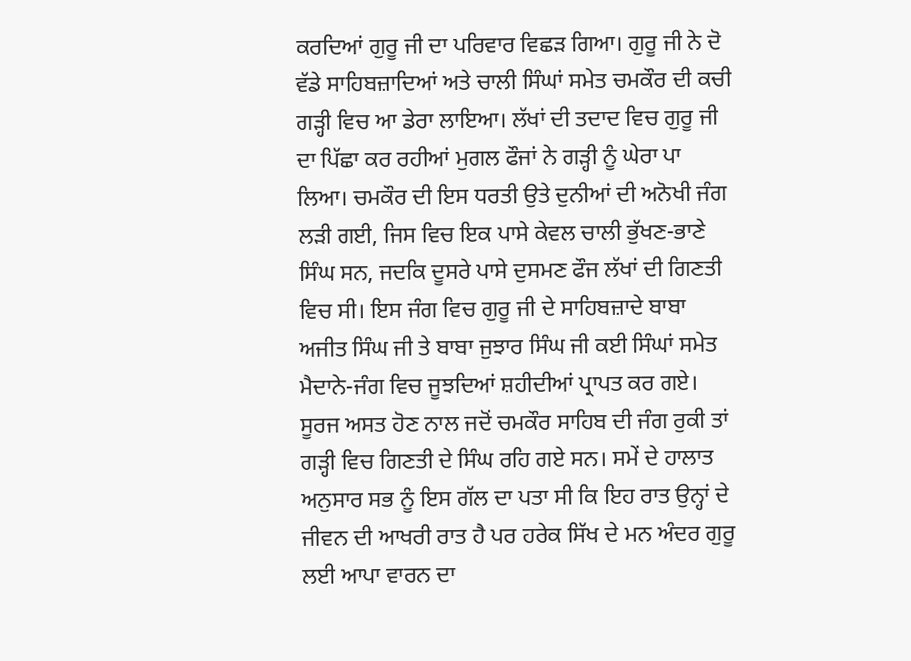ਕਰਦਿਆਂ ਗੁਰੂ ਜੀ ਦਾ ਪਰਿਵਾਰ ਵਿਛੜ ਗਿਆ। ਗੁਰੂ ਜੀ ਨੇ ਦੋ ਵੱਡੇ ਸਾਹਿਬਜ਼ਾਦਿਆਂ ਅਤੇ ਚਾਲੀ ਸਿੰਘਾਂ ਸਮੇਤ ਚਮਕੌਰ ਦੀ ਕਚੀ ਗੜ੍ਹੀ ਵਿਚ ਆ ਡੇਰਾ ਲਾਇਆ। ਲੱਖਾਂ ਦੀ ਤਦਾਦ ਵਿਚ ਗੁਰੂ ਜੀ ਦਾ ਪਿੱਛਾ ਕਰ ਰਹੀਆਂ ਮੁਗਲ ਫੌਜਾਂ ਨੇ ਗੜ੍ਹੀ ਨੂੰ ਘੇਰਾ ਪਾ ਲਿਆ। ਚਮਕੌਰ ਦੀ ਇਸ ਧਰਤੀ ਉਤੇ ਦੁਨੀਆਂ ਦੀ ਅਨੋਖੀ ਜੰਗ ਲੜੀ ਗਈ, ਜਿਸ ਵਿਚ ਇਕ ਪਾਸੇ ਕੇਵਲ ਚਾਲੀ ਭੁੱਖਣ-ਭਾਣੇ ਸਿੰਘ ਸਨ, ਜਦਕਿ ਦੂਸਰੇ ਪਾਸੇ ਦੁਸਮਣ ਫੌਜ ਲੱਖਾਂ ਦੀ ਗਿਣਤੀ ਵਿਚ ਸੀ। ਇਸ ਜੰਗ ਵਿਚ ਗੁਰੂ ਜੀ ਦੇ ਸਾਹਿਬਜ਼ਾਦੇ ਬਾਬਾ ਅਜੀਤ ਸਿੰਘ ਜੀ ਤੇ ਬਾਬਾ ਜੁਝਾਰ ਸਿੰਘ ਜੀ ਕਈ ਸਿੰਘਾਂ ਸਮੇਤ ਮੈਦਾਨੇ-ਜੰਗ ਵਿਚ ਜੂਝਦਿਆਂ ਸ਼ਹੀਦੀਆਂ ਪ੍ਰਾਪਤ ਕਰ ਗਏ। ਸੂਰਜ ਅਸਤ ਹੋਣ ਨਾਲ ਜਦੋਂ ਚਮਕੌਰ ਸਾਹਿਬ ਦੀ ਜੰਗ ਰੁਕੀ ਤਾਂ ਗੜ੍ਹੀ ਵਿਚ ਗਿਣਤੀ ਦੇ ਸਿੰਘ ਰਹਿ ਗਏ ਸਨ। ਸਮੇਂ ਦੇ ਹਾਲਾਤ ਅਨੁਸਾਰ ਸਭ ਨੂੰ ਇਸ ਗੱਲ ਦਾ ਪਤਾ ਸੀ ਕਿ ਇਹ ਰਾਤ ਉਨ੍ਹਾਂ ਦੇ ਜੀਵਨ ਦੀ ਆਖਰੀ ਰਾਤ ਹੈ ਪਰ ਹਰੇਕ ਸਿੱਖ ਦੇ ਮਨ ਅੰਦਰ ਗੁਰੂ ਲਈ ਆਪਾ ਵਾਰਨ ਦਾ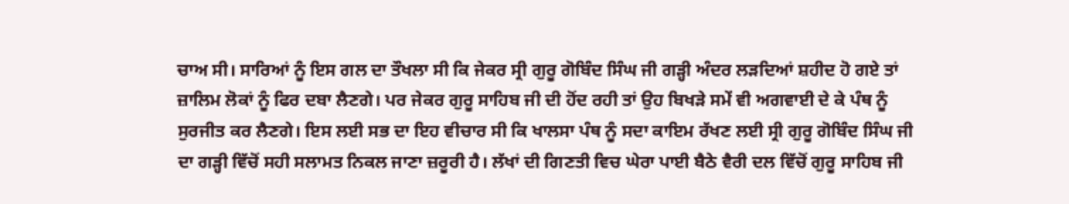ਚਾਅ ਸੀ। ਸਾਰਿਆਂ ਨੂੰ ਇਸ ਗਲ ਦਾ ਤੌਖਲਾ ਸੀ ਕਿ ਜੇਕਰ ਸ੍ਰੀ ਗੁਰੂ ਗੋਬਿੰਦ ਸਿੰਘ ਜੀ ਗੜ੍ਹੀ ਅੰਦਰ ਲੜਦਿਆਂ ਸ਼ਹੀਦ ਹੋ ਗਏ ਤਾਂ ਜ਼ਾਲਿਮ ਲੋਕਾਂ ਨੂੰ ਫਿਰ ਦਬਾ ਲੈਣਗੇ। ਪਰ ਜੇਕਰ ਗੁਰੂ ਸਾਹਿਬ ਜੀ ਦੀ ਹੋਂਦ ਰਹੀ ਤਾਂ ਉਹ ਬਿਖੜੇ ਸਮੇਂ ਵੀ ਅਗਵਾਈ ਦੇ ਕੇ ਪੰਥ ਨੂੰ ਸੁਰਜੀਤ ਕਰ ਲੈਣਗੇ। ਇਸ ਲਈ ਸਭ ਦਾ ਇਹ ਵੀਚਾਰ ਸੀ ਕਿ ਖਾਲਸਾ ਪੰਥ ਨੂੰ ਸਦਾ ਕਾਇਮ ਰੱਖਣ ਲਈ ਸ੍ਰੀ ਗੁਰੂ ਗੋਬਿੰਦ ਸਿੰਘ ਜੀ ਦਾ ਗੜ੍ਹੀ ਵਿੱਚੋਂ ਸਹੀ ਸਲਾਮਤ ਨਿਕਲ ਜਾਣਾ ਜ਼ਰੂਰੀ ਹੈ। ਲੱਖਾਂ ਦੀ ਗਿਣਤੀ ਵਿਚ ਘੇਰਾ ਪਾਈ ਬੈਠੇ ਵੈਰੀ ਦਲ ਵਿੱਚੋਂ ਗੁਰੂ ਸਾਹਿਬ ਜੀ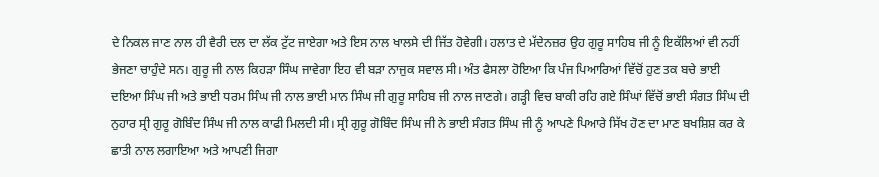ਦੇ ਨਿਕਲ ਜਾਣ ਨਾਲ ਹੀ ਵੈਰੀ ਦਲ ਦਾ ਲੱਕ ਟੁੱਟ ਜਾਏਗਾ ਅਤੇ ਇਸ ਨਾਲ ਖਾਲਸੇ ਦੀ ਜਿੱਤ ਹੋਵੇਗੀ। ਹਲਾਤ ਦੇ ਮੱਦੇਨਜ਼ਰ ਉਹ ਗੁਰੂ ਸਾਹਿਬ ਜੀ ਨੂੰ ਇਕੱਲਿਆਂ ਵੀ ਨਹੀਂ ਭੇਜਣਾ ਚਾਹੁੰਦੇ ਸਨ। ਗੁਰੂ ਜੀ ਨਾਲ ਕਿਹੜਾ ਸਿੰਘ ਜਾਵੇਗਾ ਇਹ ਵੀ ਬੜਾ ਨਾਜੁਕ ਸਵਾਲ ਸੀ। ਅੰਤ ਫੈਸਲਾ ਹੋਇਆ ਕਿ ਪੰਜ ਪਿਆਰਿਆਂ ਵਿੱਚੋਂ ਹੁਣ ਤਕ ਬਚੇ ਭਾਈ ਦਇਆ ਸਿੰਘ ਜੀ ਅਤੇ ਭਾਈ ਧਰਮ ਸਿੰਘ ਜੀ ਨਾਲ ਭਾਈ ਮਾਨ ਸਿੰਘ ਜੀ ਗੁਰੂ ਸਾਹਿਬ ਜੀ ਨਾਲ ਜਾਣਗੇ। ਗੜ੍ਹੀ ਵਿਚ ਬਾਕੀ ਰਹਿ ਗਏ ਸਿੰਘਾਂ ਵਿੱਚੋਂ ਭਾਈ ਸੰਗਤ ਸਿੰਘ ਦੀ ਨੁਹਾਰ ਸ੍ਰੀ ਗੁਰੂ ਗੋਬਿੰਦ ਸਿੰਘ ਜੀ ਨਾਲ ਕਾਫੀ ਮਿਲਦੀ ਸੀ। ਸ੍ਰੀ ਗੁਰੂ ਗੋਬਿੰਦ ਸਿੰਘ ਜੀ ਨੇ ਭਾਈ ਸੰਗਤ ਸਿੰਘ ਜੀ ਨੂੰ ਆਪਣੇ ਪਿਆਰੇ ਸਿੱਖ ਹੋਣ ਦਾ ਮਾਣ ਬਖਸ਼ਿਸ਼ ਕਰ ਕੇ ਛਾਤੀ ਨਾਲ ਲਗਾਇਆ ਅਤੇ ਆਪਣੀ ਜਿਗਾ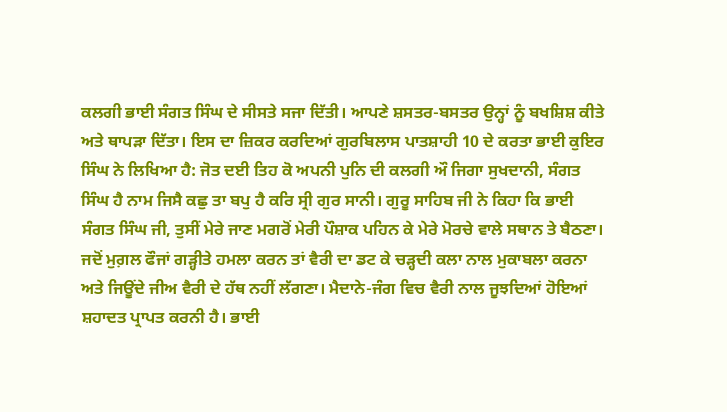ਕਲਗੀ ਭਾਈ ਸੰਗਤ ਸਿੰਘ ਦੇ ਸੀਸਤੇ ਸਜਾ ਦਿੱਤੀ। ਆਪਣੇ ਸ਼ਸਤਰ-ਬਸਤਰ ਉਨ੍ਹਾਂ ਨੂੰ ਬਖਸ਼ਿਸ਼ ਕੀਤੇ ਅਤੇ ਥਾਪੜਾ ਦਿੱਤਾ। ਇਸ ਦਾ ਜ਼ਿਕਰ ਕਰਦਿਆਂ ਗੁਰਬਿਲਾਸ ਪਾਤਸ਼ਾਹੀ 10 ਦੇ ਕਰਤਾ ਭਾਈ ਕੁਇਰ ਸਿੰਘ ਨੇ ਲਿਖਿਆ ਹੈ: ਜੋਤ ਦਈ ਤਿਹ ਕੋ ਅਪਨੀ ਪੁਨਿ ਦੀ ਕਲਗੀ ਔ ਜਿਗਾ ਸੁਖਦਾਨੀ, ਸੰਗਤ ਸਿੰਘ ਹੈ ਨਾਮ ਜਿਸੈ ਕਛੁ ਤਾ ਬਪੁ ਹੈ ਕਰਿ ਸ੍ਰੀ ਗੁਰ ਸਾਨੀ। ਗੁਰੂ ਸਾਹਿਬ ਜੀ ਨੇ ਕਿਹਾ ਕਿ ਭਾਈ ਸੰਗਤ ਸਿੰਘ ਜੀ, ਤੁਸੀਂ ਮੇਰੇ ਜਾਣ ਮਗਰੋਂ ਮੇਰੀ ਪੌਸ਼ਾਕ ਪਹਿਨ ਕੇ ਮੇਰੇ ਮੋਰਚੇ ਵਾਲੇ ਸਥਾਨ ਤੇ ਬੈਠਣਾ। ਜਦੋਂ ਮੁਗ਼ਲ ਫੌਜਾਂ ਗੜ੍ਹੀਤੇ ਹਮਲਾ ਕਰਨ ਤਾਂ ਵੈਰੀ ਦਾ ਡਟ ਕੇ ਚੜ੍ਹਦੀ ਕਲਾ ਨਾਲ ਮੁਕਾਬਲਾ ਕਰਨਾ ਅਤੇ ਜਿਊਂਦੇ ਜੀਅ ਵੈਰੀ ਦੇ ਹੱਥ ਨਹੀਂ ਲੱਗਣਾ। ਮੈਦਾਨੇ-ਜੰਗ ਵਿਚ ਵੈਰੀ ਨਾਲ ਜੂਝਦਿਆਂ ਹੋਇਆਂ ਸ਼ਹਾਦਤ ਪ੍ਰਾਪਤ ਕਰਨੀ ਹੈ। ਭਾਈ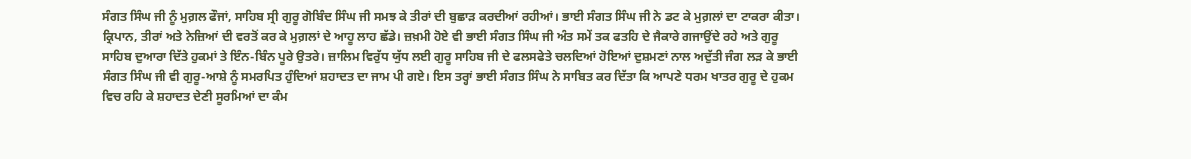ਸੰਗਤ ਸਿੰਘ ਜੀ ਨੂੰ ਮੁਗ਼ਲ ਫੌਜਾਂ, ਸਾਹਿਬ ਸ੍ਰੀ ਗੁਰੂ ਗੋਬਿੰਦ ਸਿੰਘ ਜੀ ਸਮਝ ਕੇ ਤੀਰਾਂ ਦੀ ਬੁਛਾੜ ਕਰਦੀਆਂ ਰਹੀਆਂ। ਭਾਈ ਸੰਗਤ ਸਿੰਘ ਜੀ ਨੇ ਡਟ ਕੇ ਮੁਗ਼ਲਾਂ ਦਾ ਟਾਕਰਾ ਕੀਤਾ। ਕ੍ਰਿਪਾਨ, ਤੀਰਾਂ ਅਤੇ ਨੇਜ਼ਿਆਂ ਦੀ ਵਰਤੋਂ ਕਰ ਕੇ ਮੁਗ਼ਲਾਂ ਦੇ ਆਹੂ ਲਾਹ ਛੱਡੇ। ਜ਼ਖ਼ਮੀ ਹੋਏ ਵੀ ਭਾਈ ਸੰਗਤ ਸਿੰਘ ਜੀ ਅੰਤ ਸਮੇਂ ਤਕ ਫਤਹਿ ਦੇ ਜੈਕਾਰੇ ਗਜਾਉਂਦੇ ਰਹੇ ਅਤੇ ਗੁਰੂ ਸਾਹਿਬ ਦੁਆਰਾ ਦਿੱਤੇ ਹੁਕਮਾਂ ਤੇ ਇੰਨ-ਬਿੰਨ ਪੂਰੇ ਉਤਰੇ। ਜ਼ਾਲਿਮ ਵਿਰੁੱਧ ਯੁੱਧ ਲਈ ਗੁਰੂ ਸਾਹਿਬ ਜੀ ਦੇ ਫਲਸਫੇਤੇ ਚਲਦਿਆਂ ਹੋਇਆਂ ਦੁਸ਼ਮਣਾਂ ਨਾਲ ਅਦੁੱਤੀ ਜੰਗ ਲੜ ਕੇ ਭਾਈ ਸੰਗਤ ਸਿੰਘ ਜੀ ਵੀ ਗੁਰੂ-ਆਸ਼ੇ ਨੂੰ ਸਮਰਪਿਤ ਹੁੰਦਿਆਂ ਸ਼ਹਾਦਤ ਦਾ ਜਾਮ ਪੀ ਗਏ। ਇਸ ਤਰ੍ਹਾਂ ਭਾਈ ਸੰਗਤ ਸਿੰਘ ਨੇ ਸਾਬਿਤ ਕਰ ਦਿੱਤਾ ਕਿ ਆਪਣੇ ਧਰਮ ਖਾਤਰ ਗੁਰੂ ਦੇ ਹੁਕਮ ਵਿਚ ਰਹਿ ਕੇ ਸ਼ਹਾਦਤ ਦੇਣੀ ਸੂਰਮਿਆਂ ਦਾ ਕੰਮ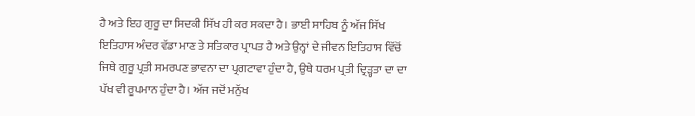ਹੈ ਅਤੇ ਇਹ ਗੁਰੂ ਦਾ ਸਿਦਕੀ ਸਿੱਖ ਹੀ ਕਰ ਸਕਦਾ ਹੈ। ਭਾਈ ਸਾਹਿਬ ਨੂੰ ਅੱਜ ਸਿੱਖ ਇਤਿਹਾਸ ਅੰਦਰ ਵੱਡਾ ਮਾਣ ਤੇ ਸਤਿਕਾਰ ਪ੍ਰਾਪਤ ਹੈ ਅਤੇ ਉਨ੍ਹਾਂ ਦੇ ਜੀਵਨ ਇਤਿਹਾਸ ਵਿੱਚੋਂ ਜਿਥੇ ਗੁਰੂ ਪ੍ਰਤੀ ਸਮਰਪਣ ਭਾਵਨਾ ਦਾ ਪ੍ਰਗਟਾਵਾ ਹੁੰਦਾ ਹੈ, ਉਥੇ ਧਰਮ ਪ੍ਰਤੀ ਦ੍ਰਿੜ੍ਹਤਾ ਦਾ ਦਾ ਪੱਖ ਵੀ ਰੂਪਮਾਨ ਹੁੰਦਾ ਹੈ। ਅੱਜ ਜਦੋਂ ਮਨੁੱਖ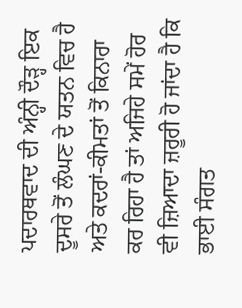ਪਦਾਰਥਵਾਦ ਦੀ ਅੰਨ੍ਹੀ ਦੌੜ੍ਹ ਇਕ ਦੂਸਰੇ ਤੋਂ ਲੰਘਣ ਦੇ ਯਤਨ ਵਿਚ ਹੈ ਅਤੇ ਕਦਰਾਂ-ਕੀਮਤਾਂ ਤੋਂ ਕਿਨਾਰਾ ਕਰ ਰਿਹਾ ਹੈ ਤਾਂ ਅਜਿਹੇ ਸਮੇਂ ਹੋਰ ਵੀ ਜ਼ਿਆਦਾ ਜ਼ਰੂਰੀ ਹੋ ਜਾਂਦਾ ਹੈ ਕਿ ਭਾਈ ਸੰਗਤ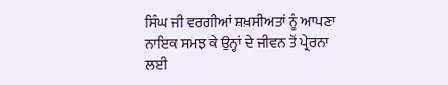ਸਿੰਘ ਜੀ ਵਰਗੀਆਂ ਸ਼ਖ਼ਸੀਅਤਾਂ ਨੂੰ ਆਪਣਾ ਨਾਇਕ ਸਮਝ ਕੇ ਉਨ੍ਹਾਂ ਦੇ ਜੀਵਨ ਤੋਂ ਪ੍ਰੇਰਨਾ ਲਈ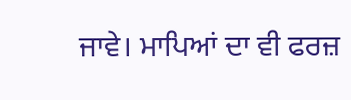ਜਾਵੇ। ਮਾਪਿਆਂ ਦਾ ਵੀ ਫਰਜ਼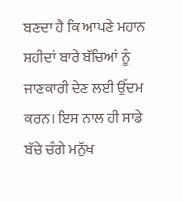ਬਣਦਾ ਹੈ ਕਿ ਆਪਣੇ ਮਹਾਨ ਸ਼ਹੀਦਾਂ ਬਾਰੇ ਬੱਚਿਆਂ ਨੂੰ ਜਾਣਕਾਰੀ ਦੇਣ ਲਈ ਉੱਦਮ ਕਰਨ। ਇਸ ਨਾਲ ਹੀ ਸਾਡੇ ਬੱਚੇ ਚੰਗੇ ਮਨੁੱਖ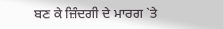ਬਣ ਕੇ ਜ਼ਿੰਦਗੀ ਦੇ ਮਾਰਗ `ਤੇ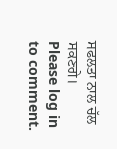ਸਫਲਤਾ ਨਾਲ ਚੱਲ ਸਕਣਗੇ।
Please log in to comment.